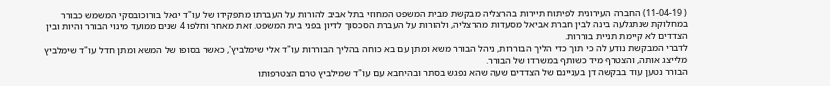( 11-04-19) החברה העירונית לפיתוח תיירות בהרצליה מבקשת מבית המשפט המחוזי בתל אביב להורות על העברתו מתפקידו של עו"ד יגאל בורוכובסקי המשמש כבורר במחלוקת שנתגלעה בינה לבין חברת אביאל מסעדות מהרצליה, ולהורות על העברת הסכסוך לדיון בפני בית המשפט. זאת מאחר וחלפו 4 שנים ממועד מינוי הבורר והיות ובין הצדדים לא קיימת תניית בוררות.
לדברי המבקשת נודע לה כי תוך כדי הליך הבוררות, ניהל הבורר משא ומתן עם בא כוחה בהליך הבוררות עו"ד אלי שימלביץ', כאשר בסופו של המשא ומתן חדל עו"ד שימלביץ מלייצג אותה, והצטרף מיד כשותף במשרדו של הבורר.
הבורר נטען עוד בבקשה דן בעניינם של הצדדים שעה שהא נפגש בסתר ובהיחבא עם עו"ד שמילביץ טרם הצטרפותו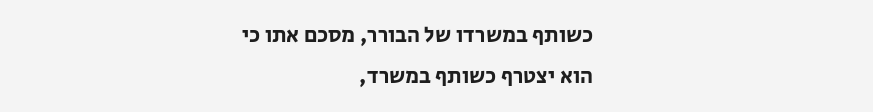כשותף במשרדו של הבורר, מסכם אתו כי הוא יצטרף כשותף במשרד,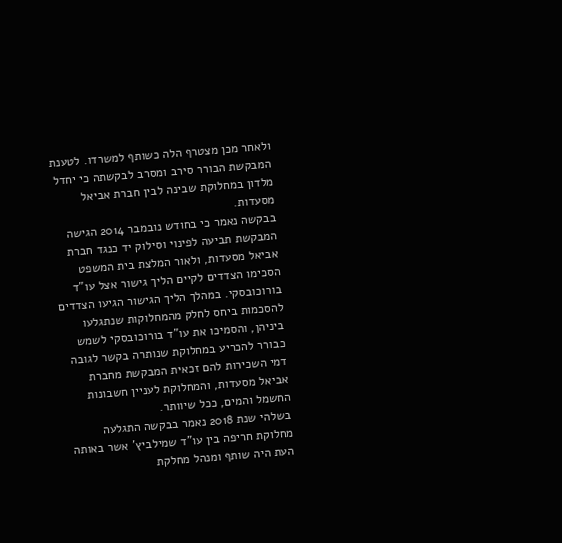ולאחר מכן מצטרף הלה כשותף למשרדו. לטענת המבקשת הבורר סירב ומסרב לבקשתה כי יחדל מלדון במחלוקת שבינה לבין חברת אביאל מסעדות.
בבקשה נאמר כי בחודש נובמבר 2014 הגישה המבקשת תביעה לפינוי וסילוק יד כנגד חברת אביאל מסעדות, ולאור המלצת בית המשפט הסכימו הצדדים לקיים הליך גישור אצל עו"ד בורוכובסקי. במהלך הליך הגישור הגיעו הצדדים להסכמות ביחס לחלק מהמחלוקות שנתגלעו ביניהן, והסמיכו את עו"ד בורוכובסקי לשמש כבורר להכריע במחלוקת שנותרה בקשר לגובה דמי השכירות להם זכאית המבקשת מחברת אביאל מסעדות, והמחלוקת לעניין חשבונות החשמל והמים, ככל שיוותר.
בשלהי שנת 2018 נאמר בבקשה התגלעה מחלוקת חריפה בין עו"ד שמילביץ' אשר באותה העת היה שותף ומנהל מחלקת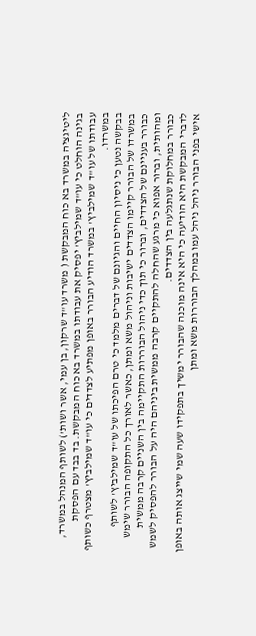ליטיגציה במשרד בא כוח המבקשת ( משרד עו"ד שרקון, בן עמי, אשר ושות') לשותף המנהל במשרד, בגינה הוחלט כי עו"ד שמילביץ' יפסיק את עבודתו במשרד בא כוח המבקשת. בד בבד עם הפסקת עבודתו של עו"ד שמילביץ' במשרד הודיע הבורר באופן מפתיע לצדדים כי עו"ד שמילביץ' מצטרף כשותף במשרדו.
בבקשה נטען כי ניסיון החיים והגיונם של דברים מלמד כי טרם הפיכתו של עו"ד שמילביץ' לשותף במשרדו של הבורר קיימו הצדדים ישיבות וניהול משא ומתן, כאשר לאורך כל התקופה הבורר שימש כבורר בעניינם של הצדדים, וברור כי תוך כדי ניהול הבוררות התקיימה בין השניים קרבה ממשית ומהותית, וברור אפוא כי מרגע שהחלה להתקיים קרבה ממשית ביניהם היה על הבורר להפסיק לשמש כבורר במחלוקת שנתגלעה בין הצדדים.
לדברי המבקשת היא הודיעה כי היא אינה מוכנה שהבורר ימשיך בתפקידו שעה שמי שייצג אותה באופן אישי בפני הבורר ניהל ניהל עמו במהלך הבוררות משא ומתן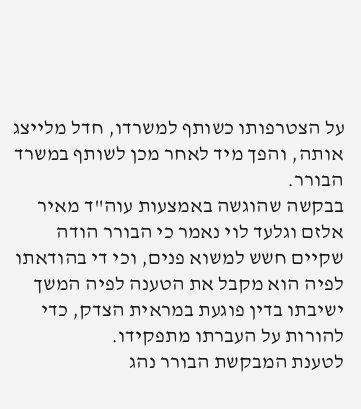על הצטרפותו כשותף למשרדו, חדל מלייצג אותה, והפך מיד לאחר מכן לשותף במשרד הבורר.
בבקשה שהוגשה באמצעות עוה"ד מאיר אלזם וגלעד לוי נאמר כי הבורר הודה שקיים חשש למשוא פנים, וכי די בהודאתו לפיה הוא מקבל את הטענה לפיה המשך ישיבתו בדין פוגעת במראית הצדק, כדי להורות על העברתו מתפקידו.
לטענת המבקשת הבורר נהג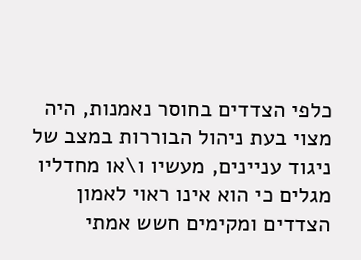כלפי הצדדים בחוסר נאמנות, היה מצוי בעת ניהול הבוררות במצב של ניגוד עניינים, מעשיו ו\או מחדליו מגלים כי הוא אינו ראוי לאמון הצדדים ומקימים חשש אמתי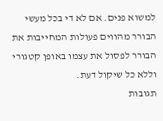למשוא פנים. אם לא די בכל מעשי הבורר מהווים פעולות המחייבות את הבורר לפסול את עצמו באופן קטגורי וללא כל שיקול דעת.
תגובות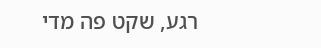רגע, שקט פה מדי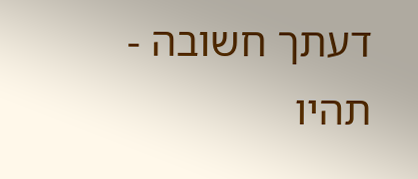דעתך חשובה - תהיו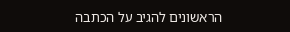הראשונים להגיב על הכתבה